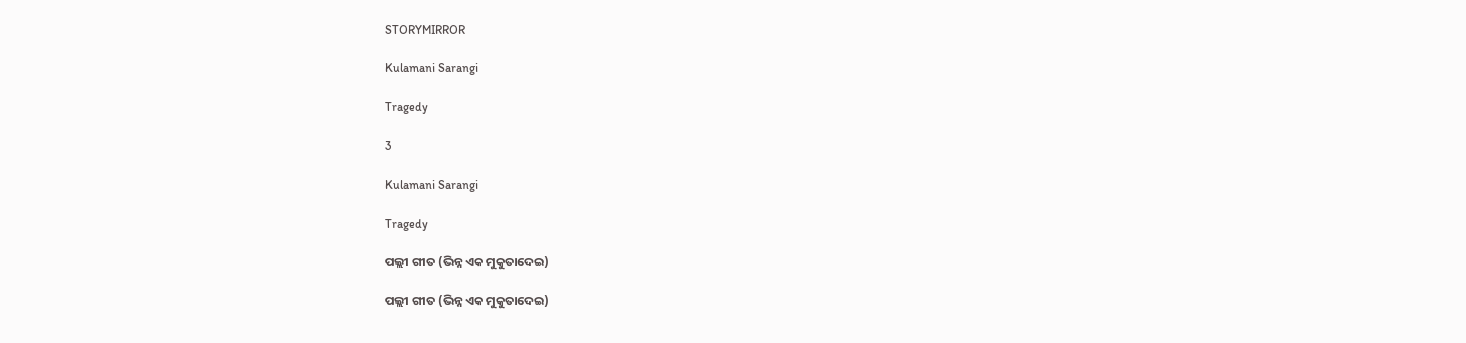STORYMIRROR

Kulamani Sarangi

Tragedy

3

Kulamani Sarangi

Tragedy

ପଲ୍ଲୀ ଗୀତ (ଭିନ୍ନ ଏକ ମୁକୁତାଦେଇ)

ପଲ୍ଲୀ ଗୀତ (ଭିନ୍ନ ଏକ ମୁକୁତାଦେଇ)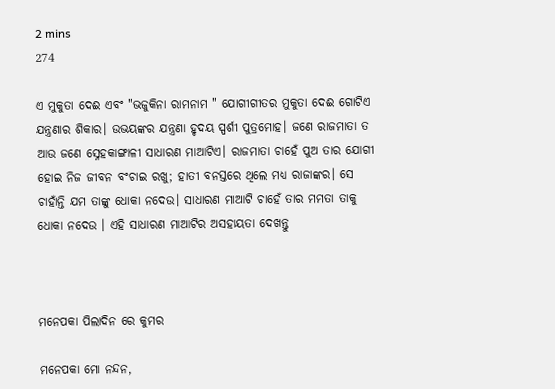2 mins
274

ଏ ମୁକୁତା ଦେଈ ଏବଂ "ଭଜୁକିନା ରାମନାମ " ଯୋଗୀଗୀତର ମୁକୁତା ଦେଈ ଗୋଟିଏ ଯନ୍ତ୍ରଣାର ଶିକାର। ଉଭୟଙ୍କର ଯନ୍ତ୍ରଣା ହୃଦୟ ସ୍ପର୍ଶୀ ପୁତ୍ରମୋହ। ଜଣେ ରାଜମାତା ତ ଆଉ ଜଣେ ସ୍ନେହକାଙ୍ଗାଳୀ ସାଧାରଣ ମାଆଟିଏ। ରାଜମାତା ଚାହେଁ ପୁଅ ତାର ଯୋଗୀ ହୋଇ ନିଜ ଜୀବନ ବଂଚାଇ ରଖୁ; ହାତୀ ବନସ୍ତରେ ଥିଲେ ମଧ୍ୟ ରାଜାଙ୍କର। ସେ ଚାହାଁନ୍ତି ଯମ ତାଙ୍କୁ ଧୋକା ନଦେଉ। ସାଧାରଣ ମାଆଟି ଚାହେଁ ତାର ମମତା ତାକୁ ଧୋକା ନଦେଉ । ଏହି ସାଧାରଣ ମାଆଟିର ଅସହାୟତା ଦେଖନ୍ତୁ



ମନେପକା ପିଲାଦିନ ରେ କୁମର

ମନେପକା ମୋ ନନ୍ଦନ,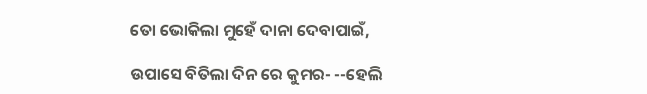ତୋ ଭୋକିଲା ମୁହେଁ ଦାନା ଦେବାପାଇଁ,

ଉପାସେ ବିତିଲା ଦିନ ରେ କୁମର- --ହେଲି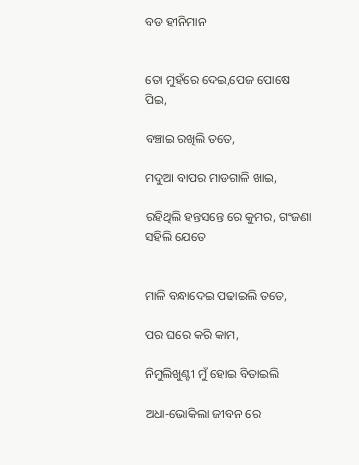ବଡ ହୀନିମାନ


ତୋ ମୁହଁରେ ଦେଇ,ପେଜ ପୋଷେ ପିଇ,

ବଞ୍ଚାଇ ରଖିଲି ତତେ,

ମଦୁଆ ବାପର ମାଡଗାଳି ଖାଇ,

ରହିଥିଲି ହନ୍ତସନ୍ତେ ରେ କୁମର, ଗଂଜଣା ସହିଲି ଯେତେ


ମାଳି ବନ୍ଧାଦେଇ ପଢାଇଲି ତତେ,

ପର ଘରେ କରି କାମ,

ନିମୁଲିଖୁଣ୍ଟୀ ମୁଁ ହୋଇ ବିତାଇଲି

ଅଧା-ଭୋକିଲା ଜୀବନ ରେ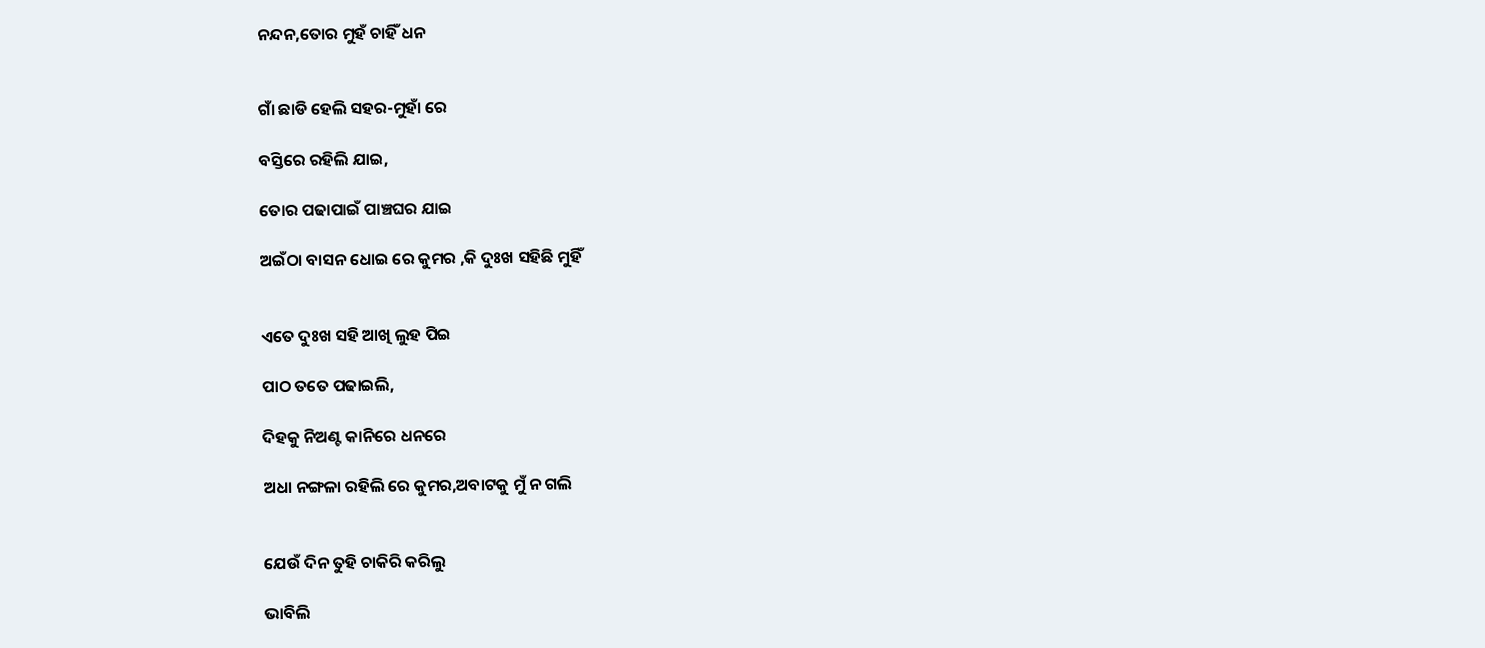ନନ୍ଦନ,ତୋର ମୁହଁ ଚାହିଁ ଧନ


ଗାଁ ଛାଡି ହେଲି ସହର-ମୁହାଁ ରେ

ବସ୍ତିରେ ରହିଲି ଯାଇ,

ତୋର ପଢାପାଇଁ ପାଞ୍ଚଘର ଯାଇ

ଅଇଁଠା ବାସନ ଧୋଇ ରେ କୁମର ,କି ଦୁଃଖ ସହିଛି ମୁହିଁ


ଏତେ ଦୁଃଖ ସହି ଆଖି ଲୁହ ପିଇ

ପାଠ ତତେ ପଢାଇଲି,

ଦିହକୁ ନିଅଣ୍ଟ କାନିରେ ଧନରେ

ଅଧା ନଙ୍ଗଳା ରହିଲି ରେ କୁମର,ଅବାଟକୁ ମୁଁ ନ ଗଲି


ଯେଉଁ ଦିନ ତୁହି ଚାକିରି କରିଲୁ

ଭାବିଲି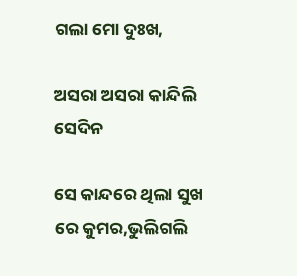ଗଲା ମୋ ଦୁଃଖ,

ଅସରା ଅସରା କାନ୍ଦିଲି ସେଦିନ

ସେ କାନ୍ଦରେ ଥିଲା ସୁଖ ରେ କୁମର,ଭୁଲିଗଲି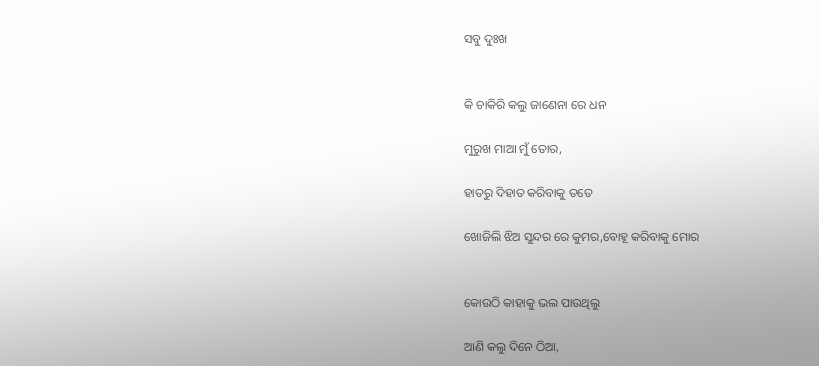ସବୁ ଦୁଃଖ


କି ଚାକିରି କଲୁ ଜାଣେନା ରେ ଧନ

ମୁରୁଖ ମାଆ ମୁଁ ତୋର,

ହାତରୁ ଦିହାତ କରିବାକୁ ତତେ

ଖୋଜିଲି ଝିଅ ସୁନ୍ଦର ରେ କୁମର,ବୋହୂ କରିବାକୁ ମୋର


କୋଉଠି କାହାକୁ ଭଲ ପାଉଥିଲୁ

ଆଣି କଲୁ ଦିନେ ଠିଆ,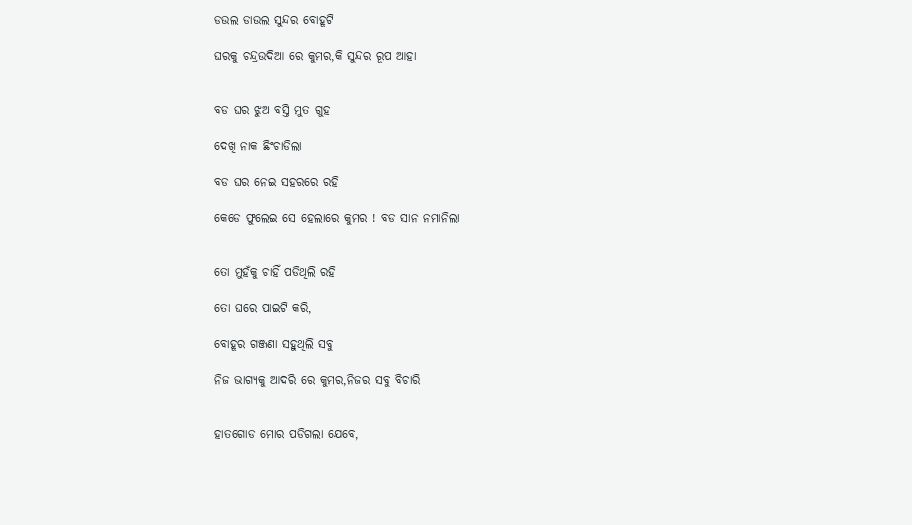ଡଉଲ ଡାଉଲ ସୁନ୍ଦର ବୋହୂଟି

ଘରକୁ ଚନ୍ଦ୍ରଉଦିଆ ରେ କୁମର,କି ସୁନ୍ଦର ରୂପ ଆହା


ବଡ ଘର ଝୁଅ ବସ୍ତି ମୁତ ଗୁହ

ଦେଖି ନାକ ଛିଂଚାଡିଲା

ବଡ ଘର ନେଇ ସହରରେ ରହି

କେଡେ ଫୁଲେଇ ସେ ହେଲାରେ କୁମର ! ବଡ ସାନ ନମାନିଲା


ତୋ ମୁହଁକୁ ଚାହିଁ ପଡିଥିଲି ରହି

ତୋ ଘରେ ପାଇଟି କରି,

ବୋହୂର ଗଞ୍ଜଣା ସହୁଥିଲି ସବୁ

ନିଜ ଭାଗ୍ୟକୁ ଆଦରି ରେ କୁମର,ନିଜର ସବୁ ବିଚାରି


ହାତଗୋଡ ମୋର ପଡିଗଲା ଯେବେ,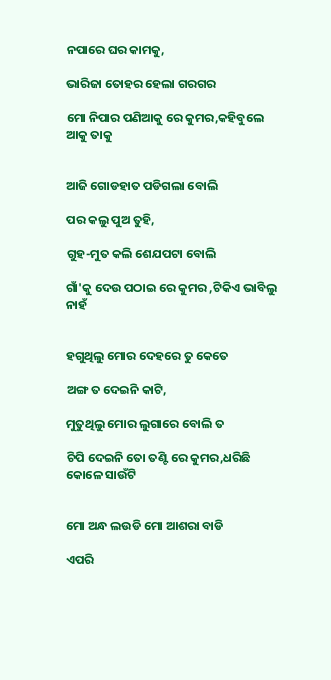ନପାରେ ଘର କାମକୁ,

ଭାରିଜା ତୋହର ହେଲା ଗରଗର

ମୋ ନିପାର ପଣିଆକୁ ରେ କୁମର,କହିବୁଲେ ଆକୁ ତାକୁ


ଆଜି ଗୋଡହାତ ପଡିଗଲା ବୋଲି

ପର କଲୁ ପୁଅ ତୁହି,

ଗୁହ-ମୁତ କଲି ଶେଯପଟା ବୋଲି

ଗାଁ'କୁ ଦେଉ ପଠାଇ ରେ କୁମର ,ଟିକିଏ ଭାବିଲୁ ନାହଁ


ହଗୁଥିଲୁ ମୋର ଦେହରେ ତୁ କେତେ

ଅଙ୍ଗ ତ ଦେଇନି କାଟି,

ମୁତୁଥିଲୁ ମୋର ଲୁଗାରେ ବୋଲି ତ

ଚିପି ଦେଇନି ତୋ ତଣ୍ଟି ରେ କୁମର,ଧରିଛି କୋଳେ ସାଉଁଟି


ମୋ ଅନ୍ଧ ଲଉଡି ମୋ ଆଶରା ବାଡି

ଏପରି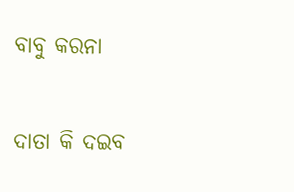ବାବୁ କରନା

ଦାତା କି ଦଇବ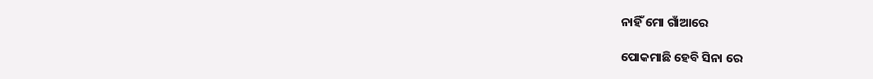ନାହିଁ ମୋ ଗାଁଆରେ

ପୋକମାଛି ହେବି ସିନା ରେ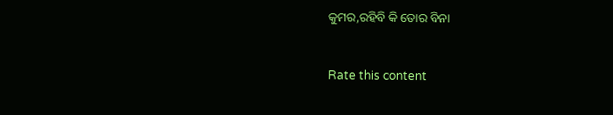କୁମର,ରହିବି କି ତୋର ବିନା


Rate this content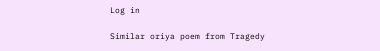Log in

Similar oriya poem from Tragedy